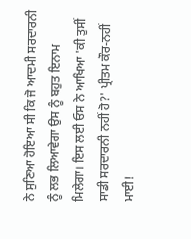ਨੇ ਸੁਣਿਆ ਹੋਇਆ ਸੀ ਕਿ ਜੋ ਆਦਮੀ ਸਰਦਾਰਨੀ ਨੂੰ ਲਭ ਲਿਆਵੇਗਾ ਉਸ ਨੂੰ ਬਹੁਤ ਇਨਾਮ ਮਿਲੇਗਾ। ਇਸ ਲਈ ਓਸ ਨੇ ਆਖਿਆ 'ਕੀ ਤੁਸੀਂ ਸਾਡੀ ਸਰਦਾਰਨੀ ਨਹੀਂ ਹੋ?' ਪ੍ਰੀਤਮ ਕੌਰ-ਨਹੀਂ ਮਾਈ!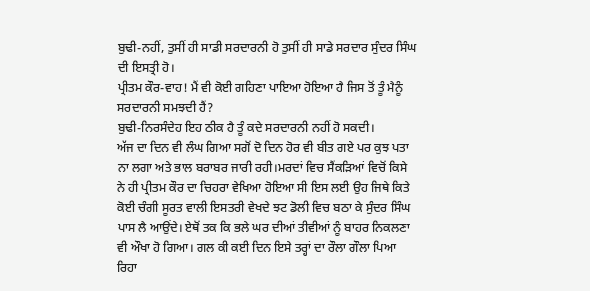ਬੁਢੀ-ਨਹੀਂ, ਤੁਸੀਂ ਹੀ ਸਾਡੀ ਸਰਦਾਰਨੀ ਹੋ ਤੁਸੀਂ ਹੀ ਸਾਡੇ ਸਰਦਾਰ ਸੁੰਦਰ ਸਿੰਘ ਦੀ ਇਸਤ੍ਰੀ ਹੋ।
ਪ੍ਰੀਤਮ ਕੌਰ-ਵਾਹ! ਮੈਂ ਵੀ ਕੋਈ ਗਹਿਣਾ ਪਾਇਆ ਹੋਇਆ ਹੈ ਜਿਸ ਤੋਂ ਤੂੰ ਮੈਨੂੰ ਸਰਦਾਰਨੀ ਸਮਝਦੀ ਹੈਂ?
ਬੁਢੀ-ਨਿਰਸੰਦੇਹ ਇਹ ਠੀਕ ਹੈ ਤੂੰ ਕਦੇ ਸਰਦਾਰਨੀ ਨਹੀਂ ਹੋ ਸਕਦੀ।
ਅੱਜ ਦਾ ਦਿਨ ਵੀ ਲੰਘ ਗਿਆ ਸਗੋਂ ਦੋ ਦਿਨ ਹੋਰ ਵੀ ਬੀਤ ਗਏ ਪਰ ਕੁਝ ਪਤਾ ਨਾ ਲਗਾ ਅਤੇ ਭਾਲ ਬਰਾਬਰ ਜਾਰੀ ਰਹੀ।ਮਰਦਾਂ ਵਿਚ ਸੈਂਕੜਿਆਂ ਵਿਚੋਂ ਕਿਸੇ ਨੇ ਹੀ ਪ੍ਰੀਤਮ ਕੌਰ ਦਾ ਚਿਹਰਾ ਵੇਖਿਆ ਹੋਇਆ ਸੀ ਇਸ ਲਈ ਉਹ ਜਿਥੇ ਕਿਤੇ ਕੋਈ ਚੰਗੀ ਸੂਰਤ ਵਾਲੀ ਇਸਤਰੀ ਵੇਖਦੇ ਝਟ ਡੋਲੀ ਵਿਚ ਬਠਾ ਕੇ ਸੁੰਦਰ ਸਿੰਘ ਪਾਸ ਲੈ ਆਉਂਦੇ। ਏਥੋਂ ਤਕ ਕਿ ਭਲੇ ਘਰ ਦੀਆਂ ਤੀਵੀਆਂ ਨੂੰ ਬਾਹਰ ਨਿਕਲਣਾ ਵੀ ਔਖਾ ਹੋ ਗਿਆ। ਗਲ ਕੀ ਕਈ ਦਿਨ ਇਸੇ ਤਰ੍ਹਾਂ ਦਾ ਰੌਲਾ ਗੌਲਾ ਪਿਆ ਰਿਹਾ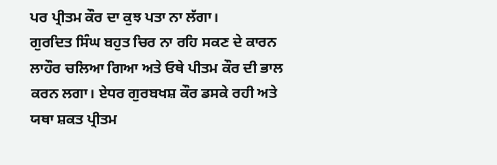ਪਰ ਪ੍ਰੀਤਮ ਕੌਰ ਦਾ ਕੁਝ ਪਤਾ ਨਾ ਲੱਗਾ।
ਗੁਰਦਿਤ ਸਿੰਘ ਬਹੁਤ ਚਿਰ ਨਾ ਰਹਿ ਸਕਣ ਦੇ ਕਾਰਨ ਲਾਹੌਰ ਚਲਿਆ ਗਿਆ ਅਤੇ ਓਥੇ ਪੀਤਮ ਕੌਰ ਦੀ ਭਾਲ ਕਰਨ ਲਗਾ। ਏਧਰ ਗੁਰਬਖਸ਼ ਕੌਰ ਡਸਕੇ ਰਹੀ ਅਤੇ ਯਥਾ ਸ਼ਕਤ ਪ੍ਰੀਤਮ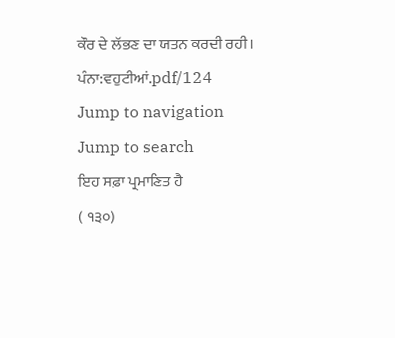ਕੌਰ ਦੇ ਲੱਭਣ ਦਾ ਯਤਨ ਕਰਦੀ ਰਹੀ।
ਪੰਨਾ:ਵਹੁਟੀਆਂ.pdf/124
Jump to navigation
Jump to search
ਇਹ ਸਫ਼ਾ ਪ੍ਰਮਾਣਿਤ ਹੈ
( ੧੩੦)